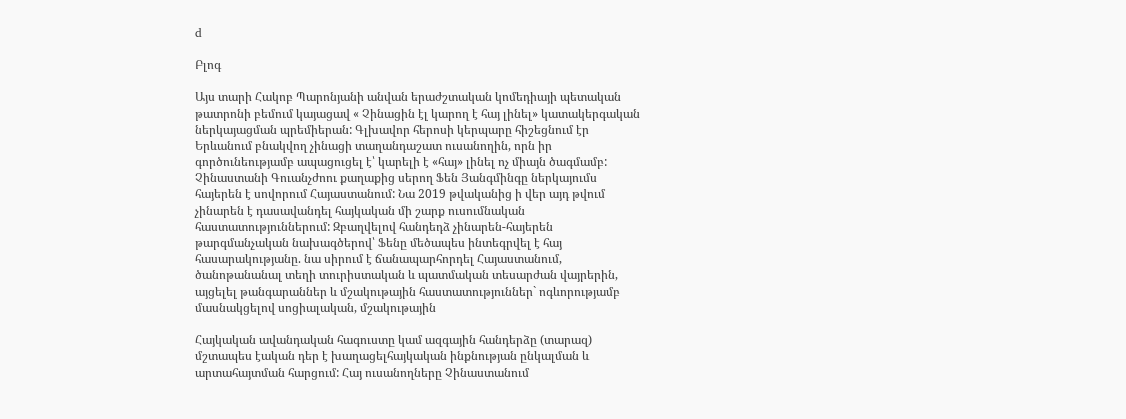d

Բլոգ

Այս տարի Հակոբ Պարոնյանի անվան երաժշտական կոմեդիայի պետական թատրոնի բեմում կայացավ « Չինացին էլ կարող է հայ լինել» կատակերգական ներկայացման պրեմիերան: Գլխավոր հերոսի կերպարը հիշեցնում էր Երևանում բնակվող չինացի տաղանդաշատ ուսանողին, որն իր գործունեությամբ ապացուցել է՝ կարելի է «հայ» լինել ոչ միայն ծագմամբ: Չինաստանի Գուանչժոու քաղաքից սերող Ֆեն Յանգմինգը ներկայումս հայերեն է սովորում Հայաստանում: Նա 2019 թվականից ի վեր այդ թվում չինարեն է դասավանդել հայկական մի շարք ուսումնական հաստատություններում: Զբաղվելով հանդեդձ չինարեն-հայերեն թարգմանչական նախագծերով՝ Ֆենը մեծապես ինտեգրվել է հայ հասարակությանը. նա սիրում է ճանապարհորդել Հայաստանում, ծանոթանանալ տեղի տուրիստական և պատմական տեսարժան վայրերին, այցելել թանգարաններ և մշակութային հաստատություններ` ոգևորությամբ մասնակցելով սոցիալական, մշակութային

Հայկական ավանդական հագուստը կամ ազգային հանդերձը (տարազ) մշտապես էական դեր է խաղացելհայկական ինքնության ընկալման և արտահայտման հարցում: Հայ ուսանողները Չինաստանում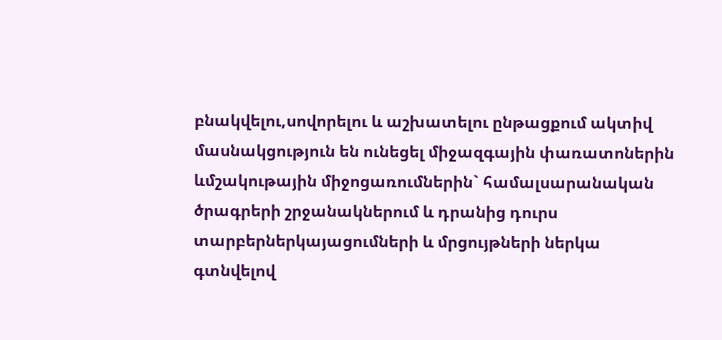բնակվելու,սովորելու և աշխատելու ընթացքում ակտիվ մասնակցություն են ունեցել միջազգային փառատոներին ևմշակութային միջոցառումներին` համալսարանական ծրագրերի շրջանակներում և դրանից դուրս տարբերներկայացումների և մրցույթների ներկա գտնվելով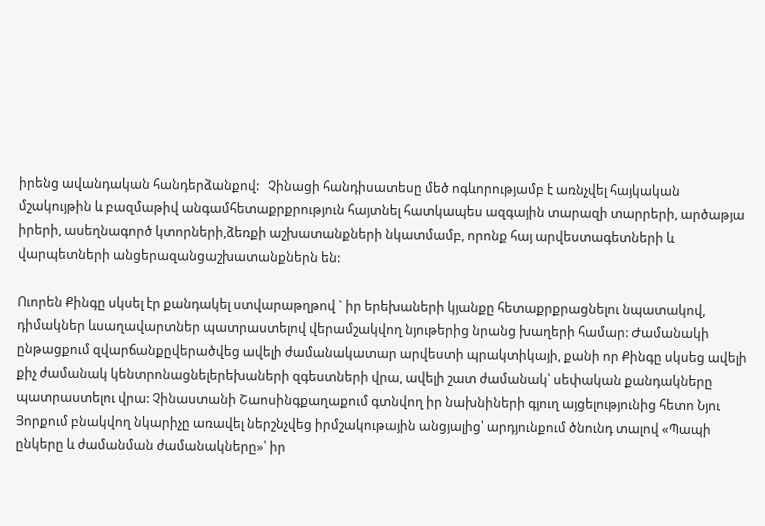իրենց ավանդական հանդերձանքով:   Չինացի հանդիսատեսը մեծ ոգևորությամբ է առնչվել հայկական մշակույթին և բազմաթիվ անգամհետաքրքրություն հայտնել հատկապես ազգային տարազի տարրերի, արծաթյա իրերի, ասեղնագործ կտորների,ձեռքի աշխատանքների նկատմամբ, որոնք հայ արվեստագետների և վարպետների անցերազանցաշխատանքներն են:

Ուորեն Քինգը սկսել էր քանդակել ստվարաթղթով ` իր երեխաների կյանքը հետաքրքրացնելու նպատակով, դիմակներ ևսաղավարտներ պատրաստելով վերամշակվող նյութերից նրանց խաղերի համար: Ժամանակի ընթացքում զվարճանքըվերածվեց ավելի ժամանակատար արվեստի պրակտիկայի, քանի որ Քինգը սկսեց ավելի քիչ ժամանակ կենտրոնացնելերեխաների զգեստների վրա, ավելի շատ ժամանակ՝ սեփական քանդակները պատրաստելու վրա: Չինաստանի Շաոսինգքաղաքում գտնվող իր նախնիների գյուղ այցելությունից հետո Նյու Յորքում բնակվող նկարիչը առավել ներշնչվեց իրմշակութային անցյալից՝ արդյունքում ծնունդ տալով «Պապի ընկերը և ժամանման ժամանակները»՝ իր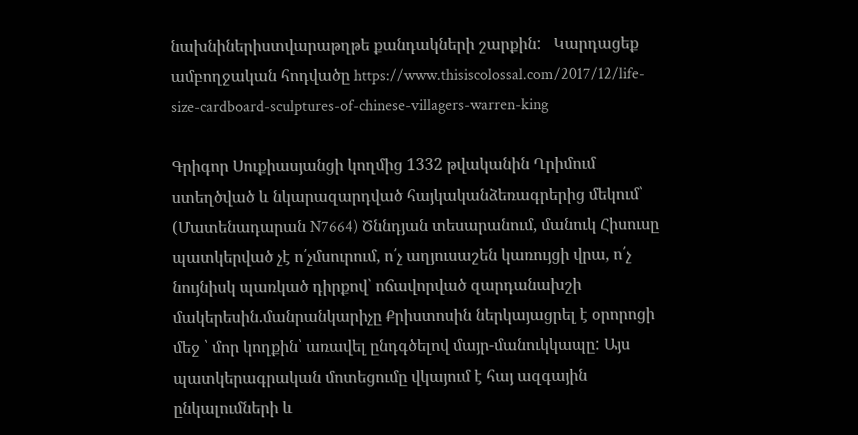նախնիներիստվարաթղթե քանդակների շարքին:   Կարդացեք ամբողջական հոդվածը https://www.thisiscolossal.com/2017/12/life-size-cardboard-sculptures-of-chinese-villagers-warren-king

Գրիգոր Սուքիասյանցի կողմից 1332 թվականին Ղրիմում ստեղծված և նկարազարդված հայկականձեռագրերից մեկում՝ (Մատենադարան N7664) Ծննդյան տեսարանում, մանուկ Հիսուսը պատկերված չէ ո՛չմսուրում, ո՛չ աղյուսաշեն կառույցի վրա, ո՛չ նույնիսկ պառկած դիրքով՝ ոճավորված զարդանախշի մակերեսին.մանրանկարիչը Քրիստոսին ներկայացրել է օրորոցի մեջ ՝ մոր կողքին՝ առավել ընդգծելով մայր-մանուկկապը: Այս պատկերագրական մոտեցումը վկայում է հայ ազգային ընկալումների և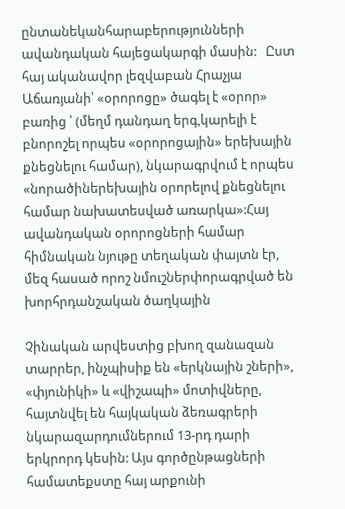ընտանեկանհարաբերությունների ավանդական հայեցակարգի մասին:   Ըստ հայ ականավոր լեզվաբան Հրաչյա Աճառյանի՝ «օրորոցը» ծագել է «օրոր» բառից ՝ (մեղմ դանդաղ երգ,կարելի է բնորոշել որպես «օրորոցային» երեխային քնեցնելու համար), նկարագրվում է որպես «նորածիներեխային օրորելով քնեցնելու համար նախատեսված առարկա»:Հայ ավանդական օրորոցների համար հիմնական նյութը տեղական փայտն էր, մեզ հասած որոշ նմուշներփորագրված են խորհրդանշական ծաղկային

Չինական արվեստից բխող զանազան տարրեր, ինչպիսիք են «երկնային շների», «փյունիկի» և «վիշապի» մոտիվները, հայտնվել են հայկական ձեռագրերի նկարազարդումներում 13-րդ դարի երկրորդ կեսին: Այս գործընթացների համատեքստը հայ արքունի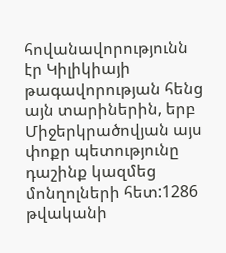հովանավորությունն էր Կիլիկիայի թագավորության հենց այն տարիներին, երբ Միջերկրածովյան այս փոքր պետությունը դաշինք կազմեց մոնղոլների հետ:1286 թվականի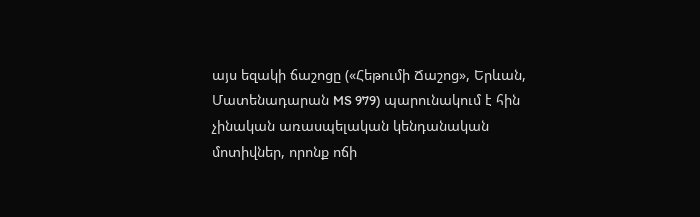այս եզակի ճաշոցը («Հեթումի Ճաշոց», Երևան, Մատենադարան MS 979) պարունակում է հին չինական առասպելական կենդանական մոտիվներ, որոնք ոճի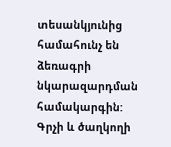տեսանկյունից համահունչ են ձեռագրի նկարազարդման համակարգին: Գրչի և ծաղկողի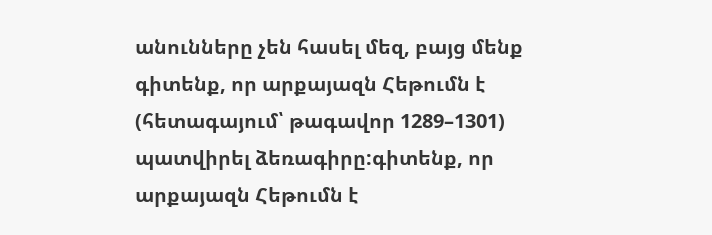անունները չեն հասել մեզ, բայց մենք գիտենք, որ արքայազն Հեթումն է (հետագայում՝ թագավոր 1289–1301) պատվիրել ձեռագիրը:գիտենք, որ արքայազն Հեթումն է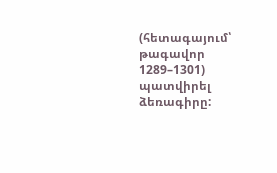(հետագայում՝ թագավոր 1289–1301) պատվիրել ձեռագիրը: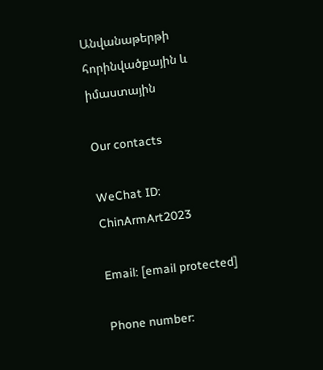Անվանաթերթի հորինվածքային և իմաստային

Our contacts

WeChat ID: ChinArmArt2023

Email: [email protected]

Phone number: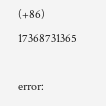(+86) 17368731365

error: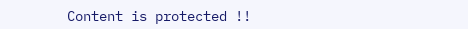Content is protected !!